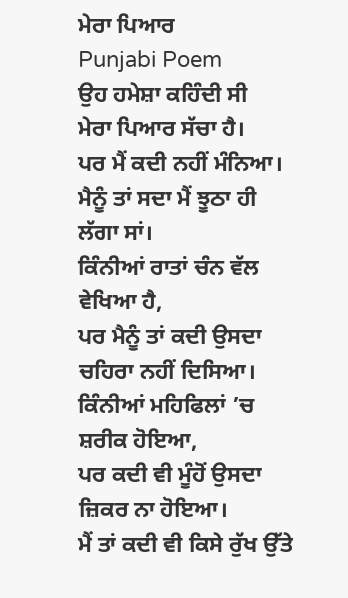ਮੇਰਾ ਪਿਆਰ
Punjabi Poem
ਉਹ ਹਮੇਸ਼ਾ ਕਹਿੰਦੀ ਸੀ
ਮੇਰਾ ਪਿਆਰ ਸੱਚਾ ਹੈ।
ਪਰ ਮੈਂ ਕਦੀ ਨਹੀਂ ਮੰਨਿਆ।
ਮੈਨੂੰ ਤਾਂ ਸਦਾ ਮੈਂ ਝੂਠਾ ਹੀ ਲੱਗਾ ਸਾਂ।
ਕਿੰਨੀਆਂ ਰਾਤਾਂ ਚੰਨ ਵੱਲ ਵੇਖਿਆ ਹੈ,
ਪਰ ਮੈਨੂੰ ਤਾਂ ਕਦੀ ਉਸਦਾ ਚਹਿਰਾ ਨਹੀਂ ਦਿਸਿਆ।
ਕਿੰਨੀਆਂ ਮਹਿਫਿਲਾਂ ’ਚ ਸ਼ਰੀਕ ਹੋਇਆ,
ਪਰ ਕਦੀ ਵੀ ਮੂੰਹੋਂ ਉਸਦਾ ਜ਼ਿਕਰ ਨਾ ਹੋਇਆ।
ਮੈਂ ਤਾਂ ਕਦੀ ਵੀ ਕਿਸੇ ਰੁੱਖ ਉੱਤੇ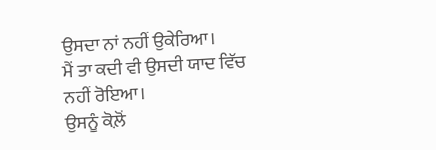ਉਸਦਾ ਨਾਂ ਨਹੀਂ ਉਕੇਰਿਆ।
ਮੈਂ ਤਾ ਕਦੀ ਵੀ ਉਸਦੀ ਯਾਦ ਵਿੱਚ ਨਹੀਂ ਰੋਇਆ।
ਉਸਨੂੰ ਕੋਲ਼ੋਂ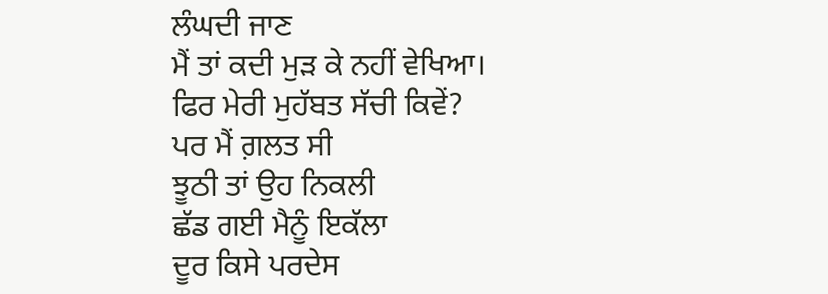ਲੰਘਦੀ ਜਾਣ
ਮੈਂ ਤਾਂ ਕਦੀ ਮੁੜ ਕੇ ਨਹੀਂ ਵੇਖਿਆ।
ਫਿਰ ਮੇਰੀ ਮੁਹੱਬਤ ਸੱਚੀ ਕਿਵੇਂ?
ਪਰ ਮੈਂ ਗ਼ਲਤ ਸੀ
ਝੂਠੀ ਤਾਂ ਉਹ ਨਿਕਲੀ
ਛੱਡ ਗਈ ਮੈਨੂੰ ਇਕੱਲਾ
ਦੂਰ ਕਿਸੇ ਪਰਦੇਸ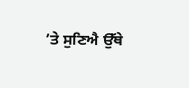’ਤੇ ਸੁਣਿਐ ਉੱਥੇ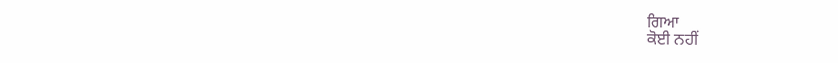ਗਿਆ
ਕੋਈ ਨਹੀਂ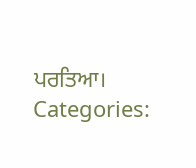ਪਰਤਿਆ।
Categories: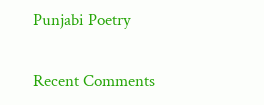Punjabi Poetry

Recent Comments